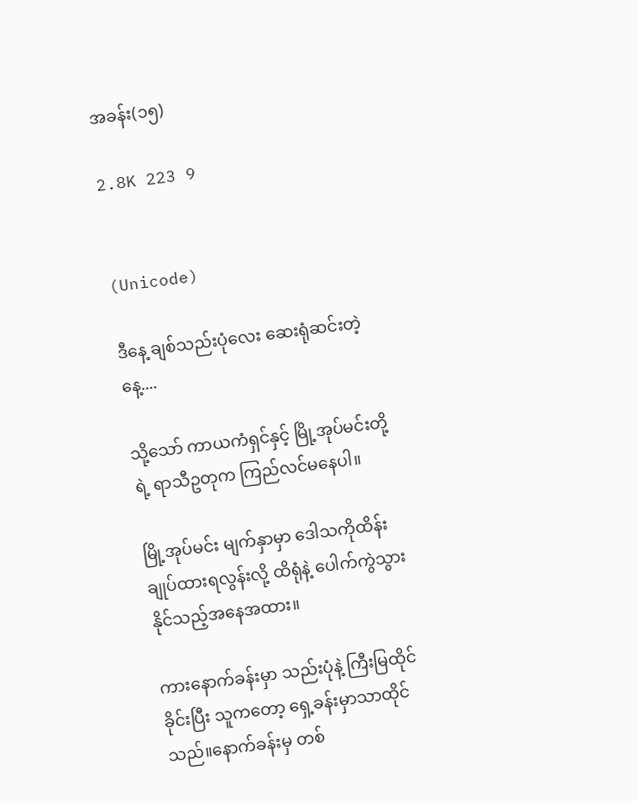အခန်း(၁၅)

2.8K 223 9


(Unicode)

ဒီနေ့ ချစ်သည်းပုံလေး ဆေးရုံဆင်းတဲ့နေ့....

သို့သော် ကာယကံရှင်နှင့် မြို့အုပ်မင်းတို့ရဲ့ ရာသီဥတုက ကြည်လင်မနေပါ။

မြို့အုပ်မင်း မျက်နှာမှာ ဒေါသကိုထိန်းချုပ်ထားရလွန်းလို့ ထိရုံနဲ့ ပေါက်ကွဲသွားနိုင်သည့်အနေအထား။

ကားနောက်ခန်းမှာ သည်းပုံနဲ့ ကြီးမြထိုင်ခိုင်းပြီး သူကတော့ ရှေ့ခန်းမှာသာထိုင်သည်။နောက်ခန်းမှ တစ်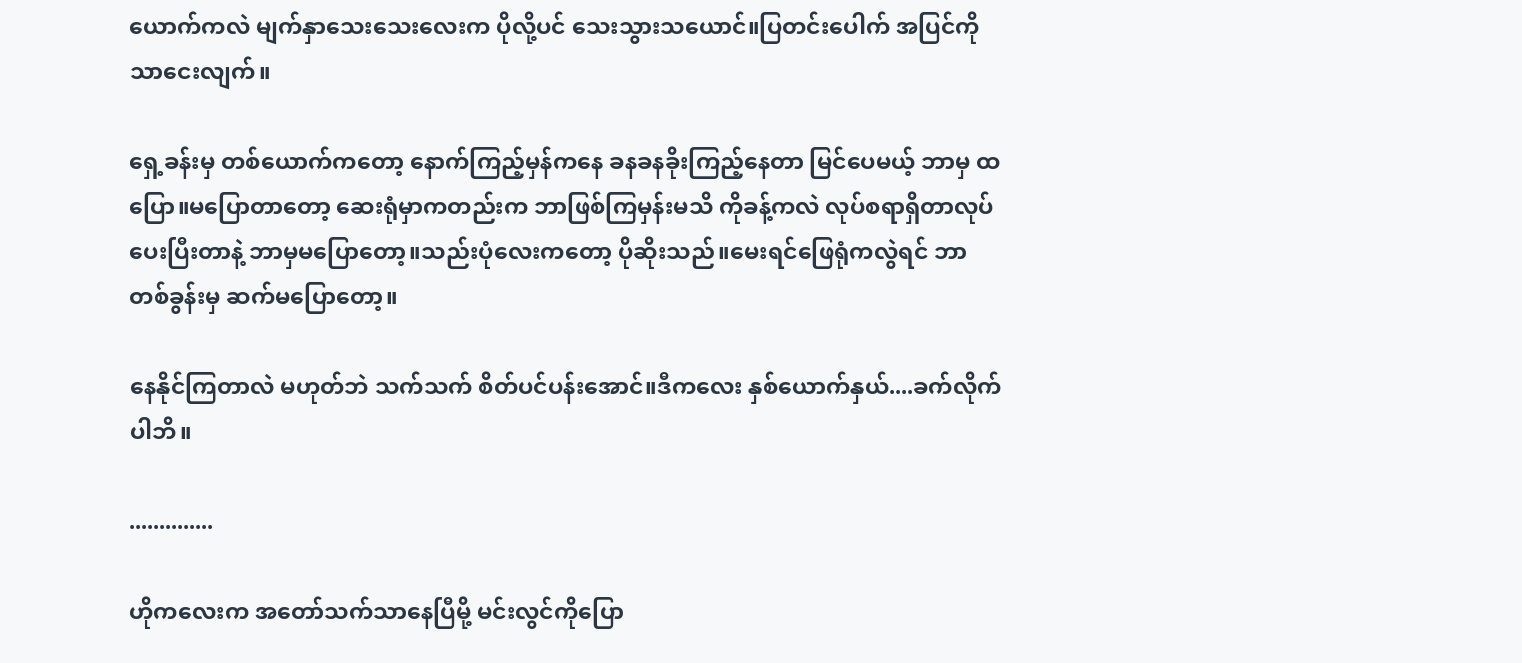ယောက်ကလဲ မျက်နှာသေးသေးလေးက ပိုလို့ပင် သေးသွားသယောင်။ပြတင်းပေါက် အပြင်ကိုသာငေးလျက်။

ရှေ့ခန်းမှ တစ်ယောက်ကတော့ နောက်ကြည့်မှန်ကနေ ခနခနခိုးကြည့်နေတာ မြင်ပေမယ့် ဘာမှ ထပြော။မပြောတာတော့ ဆေးရုံမှာကတည်းက ဘာဖြစ်ကြမှန်းမသိ ကိုခန့်ကလဲ လုပ်စရာရှိတာလုပ်ပေးပြီးတာနဲ့ ဘာမှမပြောတော့။သည်းပုံလေးကတော့ ပိုဆိုးသည်။မေးရင်ဖြေရုံကလွဲရင် ဘာတစ်ခွန်းမှ ဆက်မပြောတော့။

နေနိုင်ကြတာလဲ မဟုတ်ဘဲ သက်သက် စိတ်ပင်ပန်းအောင်။ဒီကလေး နှစ်ယောက်နှယ်....ခက်လိုက်ပါဘိ။

..............

ဟိုကလေးက အတော်သက်သာနေပြီမို့ မင်းလွင်ကိုပြော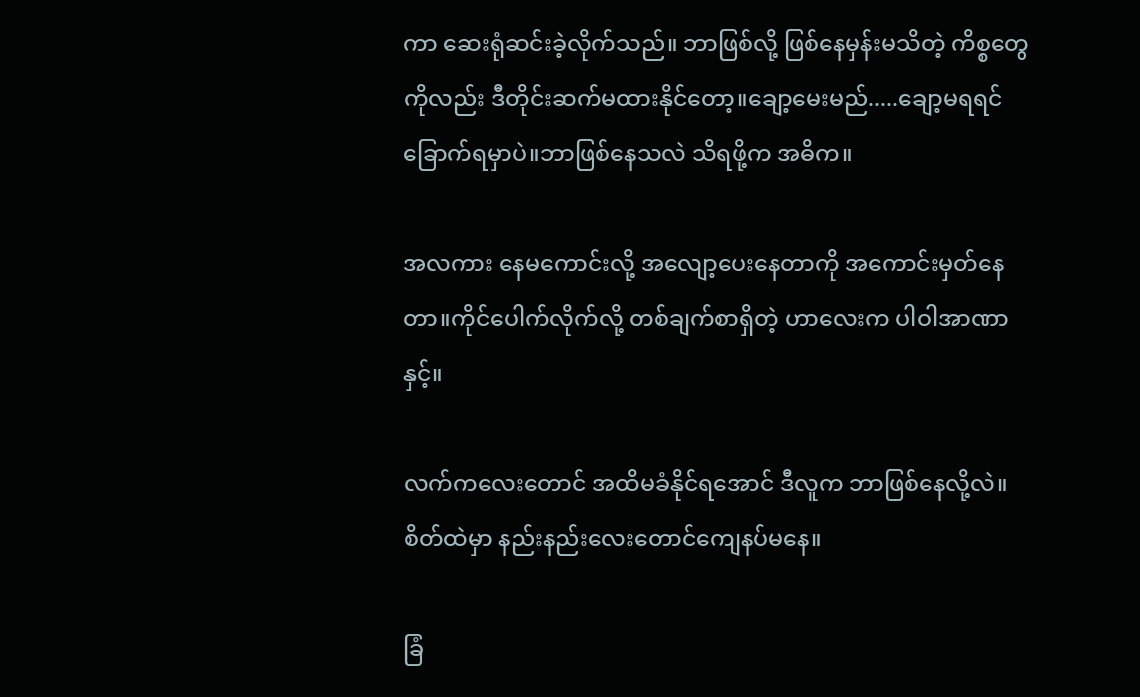ကာ ဆေးရုံဆင်းခဲ့လိုက်သည်။ ဘာဖြစ်လို့ ဖြစ်နေမှန်းမသိတဲ့ ကိစ္စတွေကိုလည်း ဒီတိုင်းဆက်မထားနိုင်တော့။ချော့မေးမည်.....ချော့မရရင် ခြောက်ရမှာပဲ။ဘာဖြစ်နေသလဲ သိရဖို့က အဓိက။

အလကား နေမကောင်း‌လို့ အလျော့ပေးနေတာကို အကောင်းမှတ်နေတာ။ကိုင်ပေါက်‌လိုက်လို့ တစ်ချက်စာရှိတဲ့ ဟာလေးက ပါဝါအာဏာနှင့်။

လက်ကလေးတောင် အထိမခံနိုင်ရအောင် ဒီလူက ဘာဖြစ်နေလို့လဲ။စိတ်ထဲမှာ နည်းနည်းလေးတောင်ကျေနပ်မနေ။

ခြံ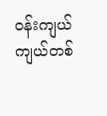ဝန်းကျယ်ကျယ်တစ်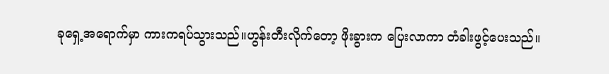ခုရှေ့အရောက်မှာ ကားကရပ်သွားသည်။ဟွန်းတီးလိုက်တော့ ဖိုးခွားက ပြေးလာကာ တံခါးဖွင့်ပေးသည်။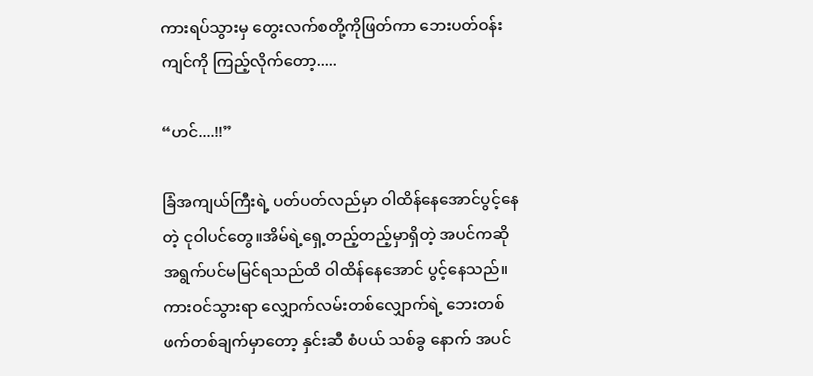ကားရပ်သွားမှ တွေးလက်စတို့ကိုဖြတ်ကာ ဘေးပတ်ဝန်းကျင်ကို ကြည့်လိုက်တော့.....

“ဟင်....!!”

ခြံအကျယ်ကြီးရဲ့ ပတ်ပတ်လည်မှာ ဝါထိန်နေအောင်ပွင့်နေတဲ့ ငုဝါပင်တွေ။အိမ်ရဲ့ရှေ့တည့်တည့်မှာရှိတဲ့ အပင်ကဆို အရွက်ပင်မမြင်ရသည်ထိ ဝါထိန်နေအောင် ပွင့်နေသည်။
ကားဝင်သွားရာ လျှောက်လမ်းတစ်လျှောက်ရဲ့ ဘေးတစ်ဖက်တစ်ချက်မှာတော့ နှင်းဆီ စံပယ် သစ်ခွ နောက် အပင်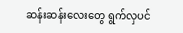ဆန်းဆန်းလေးတွေ ရွက်လှပင်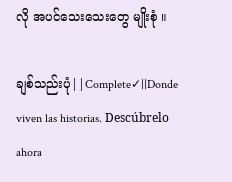လို အပင်သေးသေးတွေ မျိုးစုံ ။

ချစ်သည်းပုံ||Complete✓||Donde viven las historias. Descúbrelo ahora